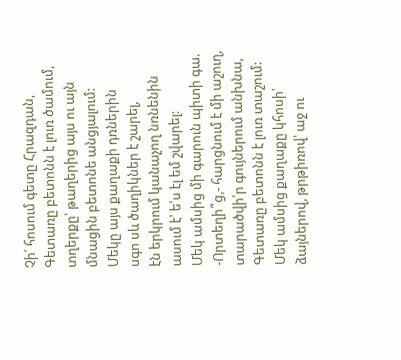Չի՛ հոսում գետը Հրազդան,
Գետառը բետոնն է լուռ ծամում,
տղերքը՝ թաղերից այս ու այն
մնացին բետոնե անցյալում:
Մեկը այս քաղաքի դռներին
սգո սև ծաղիկներ է շարել,
էն երկրում կանաչող նռնենին
ասում է՝ ե՛ս էլ եմ շվարել:
Մեկ ամսից մի գարուն պիտի գա.
-Որտեղի՞ց,- հարցնում է մի աշուղ,
տարածվի՛ր գույներում անխնա,
Գետառը բետոնն է լուռ տաշում:
Մեկ ամսից քաղաքը կհոսի՝
ձայներով, թրթիռով՝ աջ ու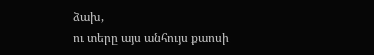ձախ,
ու տերը այս անհույս քաոսի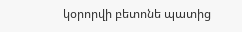կօրորվի բետոնե պատից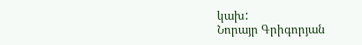կախ:
Նորայր Գրիգորյան